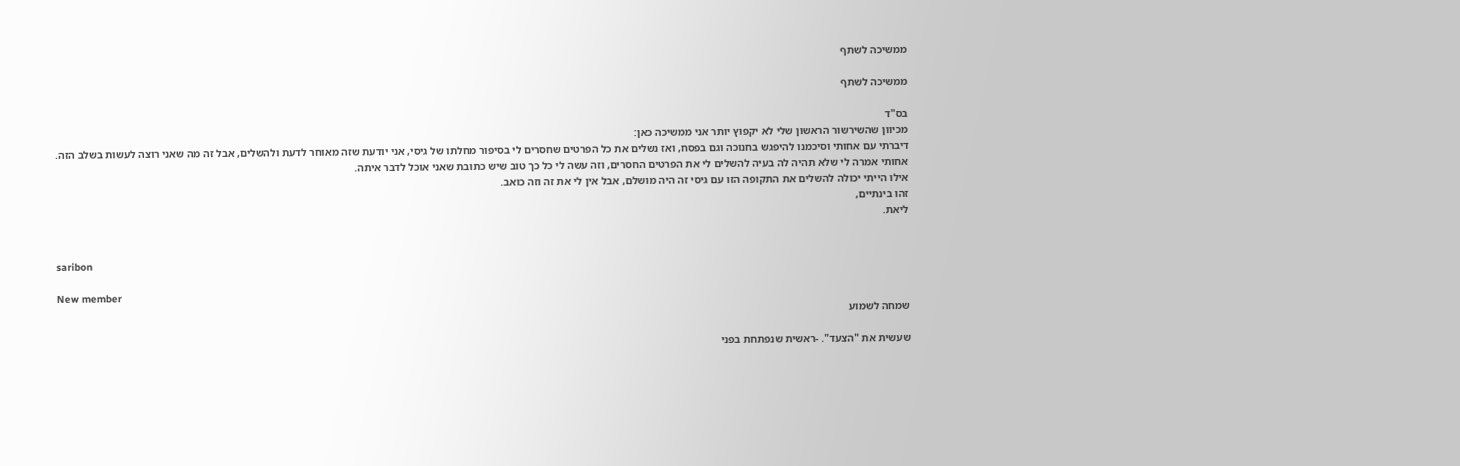ממשיכה לשתף

ממשיכה לשתף

בס"ד
מכיוון שהשירשור הראשון שלי לא יקפוץ יותר אני ממשיכה כאן:
דיברתי עם אחותי וסיכמנו להיפגש בחנוכה וגם בפסח, ואז נשלים את כל הפרטים שחסרים לי בסיפור מחלתו של גיסי, אני יודעת שזה מאוחר לדעת ולהשלים, אבל זה מה שאני רוצה לעשות בשלב הזה.
אחותי אמרה לי שלא תהיה לה בעיה להשלים לי את הפרטים החסרים, וזה עשה לי כל כך טוב שיש כתובת שאני אוכל לדבר איתה.
אילו הייתי יכולה להשלים את התקופה הזו עם גיסי זה היה מושלם, אבל אין לי את זה וזה כואב.
זהו בינתיים,
ליאת.


saribon

New member
שמחה לשמוע

שעשית את "הצעד". -ראשית שנפתחת בפני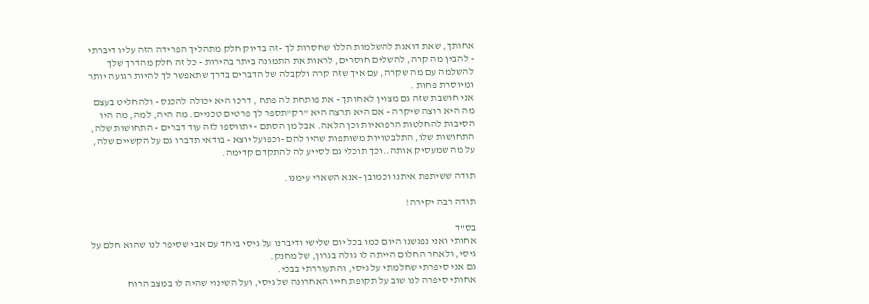אחותך, שאת דואגת להשלמות הללו שחסרות לך -זה בדיוק חלק מתהליך הפרידה הזה עליו דיברתי - להבין מה קרה, להשלים חוסרים, לראות את התמונה ביתר בהירות - כל זה חלק מהדרך שלך להשלמה עם מה שקרה, עם איך שזה קרה ולקבלה של הדברים בדרך שתאפשר לך להיות רגועה יותר ומיוסרת פחות .
אני חושבת שזה גם מצוין לאחותך - את פותחת לה פתח , דרכו היא יכולה להכנס - ולהחליט בעצם מה היא רוצה שיקרה - אם היא תרצה היא "רק"תספר לך פרטים טכניים. מה היה, למה, מה היו הסיבות להחלטות הרפואיות וכן הלאה. אבל מן הסתם - יתווספו לזה עוד דברים - התחושות שלה, התחושות שלו, התלבטויות משותפות שהיו להם -וכפועל יוצא - בודאי תדברו גם על הקשיים שלה, על מה שמעסיק אותה..וכך תוכלי גם לסייע לה להתקדם קדימה.

תודה ששיתפת איתנו וכמובן -אנא השארי עימנו.

תודה רבה יקירה!

בס"ד
אחותי ואני נפגשנו היום כמו בכל יום שלישי ודיברנו על גיסי ביחד עם אבי שסיפר לנו שהוא חלם על גיסי, ולאחר החלום הייתה לו גולה בגרון, של מחנק.
גם אני סיפרתי שחלמתי על גיסי, והתעוררתי בבכי.
אחותי סיפרה לנו שוב על תקופת חייו האחרונה של גיסי, ועל השינוי שהיה לו במצב הרוח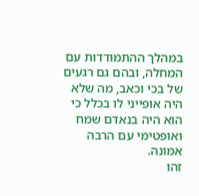במהלך ההתמודדות עם המחלה, ובהם גם רגעים של בכי וכאב, מה שלא היה אופייני לו בכלל כי הוא היה בנאדם שמח ואופטימי עם הרבה אמונה.
זהו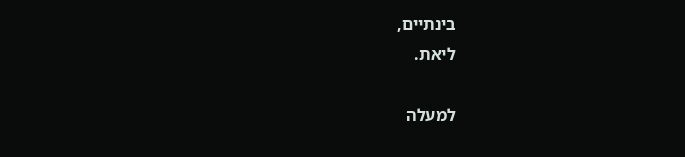בינתיים,
ליאת.

למעלה